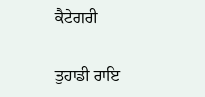ਕੈਟੇਗਰੀ

ਤੁਹਾਡੀ ਰਾਇ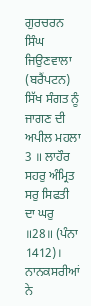ਗੁਰਚਰਨ ਸਿੰਘ ਜਿਉਣਵਾਲਾ (ਬਰੈਂਪਟਨ)
ਸਿੱਖ ਸੰਗਤ ਨੂੰ ਜਾਗਣ ਦੀ ਅਪੀਲ ਮਹਲਾ 3 ॥ ਲਾਹੌਰ ਸਹਰੁ ਅੰਮ੍ਰਿਤ ਸਰੁ ਸਿਫਤੀ ਦਾ ਘਰੁ ॥28॥ (ਪੰਨਾ 1412)। ਨਾਨਕਸਰੀਆਂ ਨੇ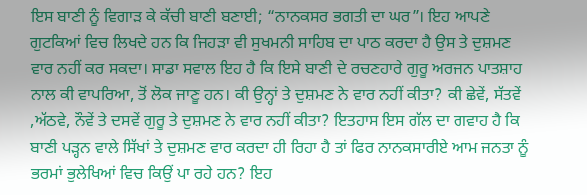ਇਸ ਬਾਣੀ ਨੂੰ ਵਿਗਾੜ ਕੇ ਕੱਚੀ ਬਾਣੀ ਬਣਾਈ; “ਨਾਨਕਸਰ ਭਗਤੀ ਦਾ ਘਰ”। ਇਹ ਆਪਣੇ ਗੁਟਕਿਆਂ ਵਿਚ ਲਿਖਦੇ ਹਨ ਕਿ ਜਿਹੜਾ ਵੀ ਸੁਖਮਨੀ ਸਾਹਿਬ ਦਾ ਪਾਠ ਕਰਦਾ ਹੈ ਉਸ ਤੇ ਦੁਸ਼ਮਣ ਵਾਰ ਨਹੀਂ ਕਰ ਸਕਦਾ। ਸਾਡਾ ਸਵਾਲ ਇਹ ਹੈ ਕਿ ਇਸੇ ਬਾਣੀ ਦੇ ਰਚਣਹਾਰੇ ਗੁਰੂ ਅਰਜਨ ਪਾਤਸ਼ਾਹ ਨਾਲ ਕੀ ਵਾਪਰਿਆ, ਤੋਂ ਲੋਕ ਜਾਣੂ ਹਨ। ਕੀ ਉਨ੍ਹਾਂ ਤੇ ਦੁਸ਼ਮਣ ਨੇ ਵਾਰ ਨਹੀਂ ਕੀਤਾ? ਕੀ ਛੇਵੇਂ, ਸੱਤਵੇਂ ,ਅੱਠਵੇ, ਨੌਵੇਂ ਤੇ ਦਸਵੇਂ ਗੁਰੂ ਤੇ ਦੁਸ਼ਮਣ ਨੇ ਵਾਰ ਨਹੀਂ ਕੀਤਾ? ਇਤਹਾਸ ਇਸ ਗੱਲ ਦਾ ਗਵਾਹ ਹੈ ਕਿ ਬਾਣੀ ਪੜ੍ਹਨ ਵਾਲੇ ਸਿੱਖਾਂ ਤੇ ਦੁਸ਼ਮਣ ਵਾਰ ਕਰਦਾ ਹੀ ਰਿਹਾ ਹੈ ਤਾਂ ਫਿਰ ਨਾਨਕਸਾਰੀਏ ਆਮ ਜਨਤਾ ਨੂੰ ਭਰਮਾਂ ਭੁਲੇਖਿਆਂ ਵਿਚ ਕਿਉਂ ਪਾ ਰਹੇ ਹਨ? ਇਹ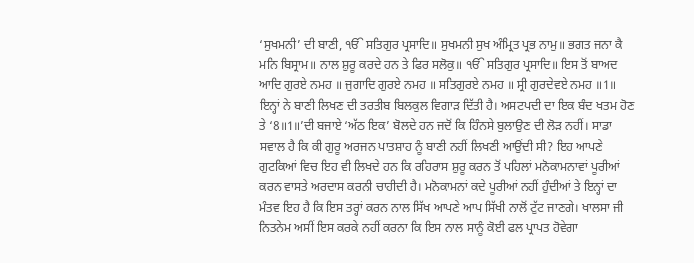‘ਸੁਖਮਨੀ’ ਦੀ ਬਾਣੀ, ੴ ਸਤਿਗੁਰ ਪ੍ਰਸਾਦਿ॥ ਸੁਖਮਨੀ ਸੁਖ ਅੰਮ੍ਰਿਤ ਪ੍ਰਭ ਨਾਮੁ॥ ਭਗਤ ਜਨਾ ਕੈ ਮਨਿ ਬਿਸ੍ਰਾਮ॥ ਨਾਲ ਸ਼ੁਰੂ ਕਰਦੇ ਹਨ ਤੇ ਫਿਰ ਸਲੋਕੁ॥ ੴ ਸਤਿਗੁਰ ਪ੍ਰਸਾਦਿ॥ ਇਸ ਤੋਂ ਬਾਅਦ ਆਦਿ ਗੁਰਏ ਨਮਹ ॥ ਜੁਗਾਦਿ ਗੁਰਏ ਨਮਹ ॥ ਸਤਿਗੁਰਏ ਨਮਹ ॥ ਸ੍ਰੀ ਗੁਰਦੇਵਏ ਨਮਹ ॥1॥ ਇਨ੍ਹਾਂ ਨੇ ਬਾਣੀ ਲਿਖਣ ਦੀ ਤਰਤੀਬ ਬਿਲਕੁਲ ਵਿਗਾੜ ਦਿੱਤੀ ਹੈ। ਅਸਟਪਦੀ ਦਾ ਇਕ ਬੰਦ ਖਤਮ ਹੋਣ ਤੇ ‘8॥1॥’ਦੀ ਬਜਾਏ ‘ਅੱਠ ਇਕ’ ਬੋਲਦੇ ਹਨ ਜਦੋਂ ਕਿ ਹਿੰਨਸੇ ਬੁਲਾਉਣ ਦੀ ਲੋੜ ਨਹੀਂ। ਸਾਡਾ ਸਵਾਲ ਹੈ ਕਿ ਕੀ ਗੁਰੂ ਅਰਜਨ ਪਾਤਸ਼ਾਹ ਨੂੰ ਬਾਣੀ ਨਹੀਂ ਲਿਖਣੀ ਆਉਂਦੀ ਸੀ? ਇਹ ਆਪਣੇ ਗੁਟਕਿਆਂ ਵਿਚ ਇਹ ਵੀ ਲਿਖਦੇ ਹਨ ਕਿ ਰਹਿਰਾਸ ਸ਼ੁਰੂ ਕਰਨ ਤੋਂ ਪਹਿਲਾਂ ਮਨੋਕਾਮਨਾਵਾਂ ਪੂਰੀਆਂ ਕਰਨ ਵਾਸਤੇ ਅਰਦਾਸ ਕਰਨੀ ਚਾਹੀਦੀ ਹੈ। ਮਨੋਕਾਮਨਾਂ ਕਦੇ ਪੂਰੀਆਂ ਨਹੀਂ ਹੁੰਦੀਆਂ ਤੇ ਇਨ੍ਹਾਂ ਦਾ ਮੰਤਵ ਇਹ ਹੈ ਕਿ ਇਸ ਤਰ੍ਹਾਂ ਕਰਨ ਨਾਲ ਸਿੱਖ ਆਪਣੇ ਆਪ ਸਿੱਖੀ ਨਾਲੋਂ ਟੁੱਟ ਜਾਣਗੇ। ਖਾਲਸਾ ਜੀ ਨਿਤਨੇਮ ਅਸੀਂ ਇਸ ਕਰਕੇ ਨਹੀਂ ਕਰਨਾ ਕਿ ਇਸ ਨਾਲ ਸਾਨੂੰ ਕੋਈ ਫਲ ਪ੍ਰਾਪਤ ਹੋਵੇਗਾ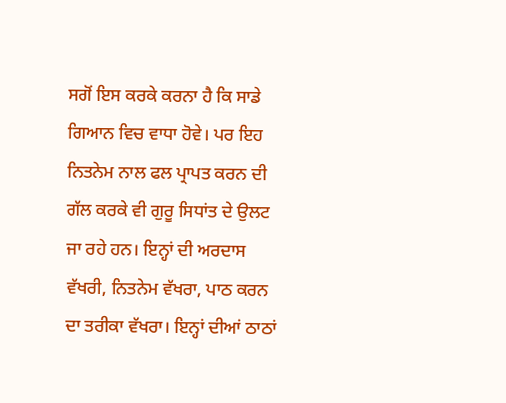ਸਗੋਂ ਇਸ ਕਰਕੇ ਕਰਨਾ ਹੈ ਕਿ ਸਾਡੇ ਗਿਆਨ ਵਿਚ ਵਾਧਾ ਹੋਵੇ। ਪਰ ਇਹ ਨਿਤਨੇਮ ਨਾਲ ਫਲ ਪ੍ਰਾਪਤ ਕਰਨ ਦੀ ਗੱਲ ਕਰਕੇ ਵੀ ਗੁਰੂ ਸਿਧਾਂਤ ਦੇ ਉਲਟ ਜਾ ਰਹੇ ਹਨ। ਇਨ੍ਹਾਂ ਦੀ ਅਰਦਾਸ ਵੱਖਰੀ, ਨਿਤਨੇਮ ਵੱਖਰਾ, ਪਾਠ ਕਰਨ ਦਾ ਤਰੀਕਾ ਵੱਖਰਾ। ਇਨ੍ਹਾਂ ਦੀਆਂ ਠਾਠਾਂ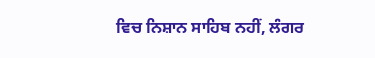ਵਿਚ ਨਿਸ਼ਾਨ ਸਾਹਿਬ ਨਹੀਂ, ਲੰਗਰ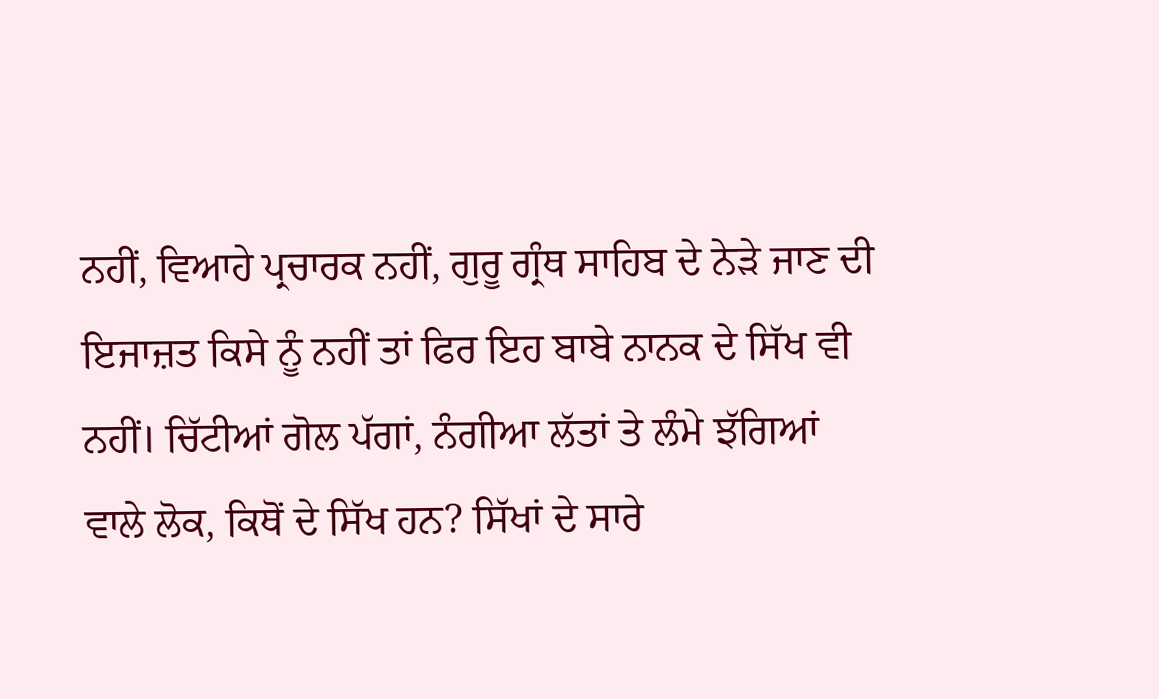ਨਹੀਂ, ਵਿਆਹੇ ਪ੍ਰਚਾਰਕ ਨਹੀਂ, ਗੁਰੂ ਗ੍ਰੰਥ ਸਾਹਿਬ ਦੇ ਨੇੜੇ ਜਾਣ ਦੀ ਇਜਾਜ਼ਤ ਕਿਸੇ ਨੂੰ ਨਹੀਂ ਤਾਂ ਫਿਰ ਇਹ ਬਾਬੇ ਨਾਨਕ ਦੇ ਸਿੱਖ ਵੀ ਨਹੀਂ। ਚਿੱਟੀਆਂ ਗੋਲ ਪੱਗਾਂ, ਨੰਗੀਆ ਲੱਤਾਂ ਤੇ ਲੰਮੇ ਝੱਗਿਆਂ ਵਾਲੇ ਲੋਕ, ਕਿਥੋਂ ਦੇ ਸਿੱਖ ਹਨ? ਸਿੱਖਾਂ ਦੇ ਸਾਰੇ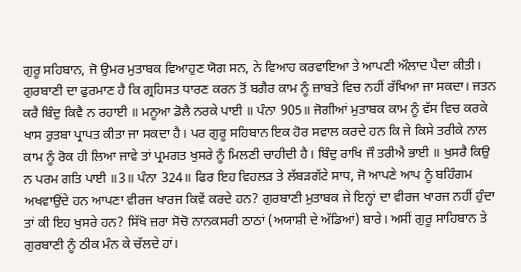ਗੁਰੂ ਸਹਿਬਾਨ, ਜੋ ਉਮਰ ਮੁਤਾਬਕ ਵਿਆਹੁਣ ਯੋਗ ਸਨ, ਨੇ ਵਿਆਹ ਕਰਵਾਇਆ ਤੇ ਆਪਣੀ ਔਲਾਦ ਪੈਦਾ ਕੀਤੀ। ਗੁਰਬਾਣੀ ਦਾ ਫੁਰਮਾਣ ਹੈ ਕਿ ਗ੍ਰਹਿਸਤ ਧਾਰਣ ਕਰਨ ਤੋਂ ਬਗੈਰ ਕਾਮ ਨੂੰ ਜ਼ਾਬਤੇ ਵਿਚ ਨਹੀਂ ਰੱਖਿਆ ਜਾ ਸਕਦਾ। ਜਤਨ ਕਰੈ ਬਿੰਦੁ ਕਿਵੈ ਨ ਰਹਾਈ ॥ ਮਨੂਆ ਡੋਲੈ ਨਰਕੇ ਪਾਈ ॥ ਪੰਨਾ 905॥ ਜੋਗੀਆਂ ਮੁਤਾਬਕ ਕਾਮ ਨੂੰ ਵੱਸ ਵਿਚ ਕਰਕੇ ਖਾਸ ਰੁਤਬਾ ਪ੍ਰਾਪਤ ਕੀਤਾ ਜਾ ਸਕਦਾ ਹੈ। ਪਰ ਗੁਰੂ ਸਹਿਬਾਨ ਇਕ ਹੋਰ ਸਵਾਲ ਕਰਦੇ ਹਨ ਕਿ ਜੇ ਕਿਸੇ ਤਰੀਕੇ ਨਾਲ ਕਾਮ ਨੂੰ ਰੋਕ ਹੀ ਲਿਆ ਜਾਵੇ ਤਾਂ ਪ੍ਰਮਗਤ ਖੁਸਰੇ ਨੂੰ ਮਿਲਣੀ ਚਾਹੀਦੀ ਹੈ। ਬਿੰਦੁ ਰਾਖਿ ਜੌ ਤਰੀਐ ਭਾਈ ॥ ਖੁਸਰੈ ਕਿਉ ਨ ਪਰਮ ਗਤਿ ਪਾਈ ॥3॥ ਪੰਨਾ 324॥ ਫਿਰ ਇਹ ਵਿਹਲੜ ਤੇ ਲੱਬੜਗੱਟੇ ਸਾਧ, ਜੋ ਆਪਣੇ ਆਪ ਨੂੰ ਬਹਿੰਗਮ ਅਖਵਾਉਂਦੇ ਹਨ ਆਪਣਾ ਵੀਰਜ ਖਾਰਜ ਕਿਵੇਂ ਕਰਦੇ ਹਨ? ਗੁਰਬਾਣੀ ਮੁਤਾਬਕ ਜੇ ਇਨ੍ਹਾਂ ਦਾ ਵੀਰਜ ਖਾਰਜ ਨਹੀਂ ਹੁੰਦਾ ਤਾਂ ਕੀ ਇਹ ਖੁਸਰੇ ਹਨ? ਸਿੱਖੋ ਜ਼ਰਾ ਸੋਚੋ ਨਾਨਕਸਰੀ ਠਾਠਾਂ (ਅਯਾਸ਼ੀ ਦੇ ਅੱਡਿਆਂ) ਬਾਰੇ। ਅਸੀਂ ਗੁਰੂ ਸਾਹਿਬਾਨ ਤੇ ਗੁਰਬਾਣੀ ਨੂੰ ਠੀਕ ਮੰਨ ਕੇ ਚੱਲਦੇ ਹਾਂ।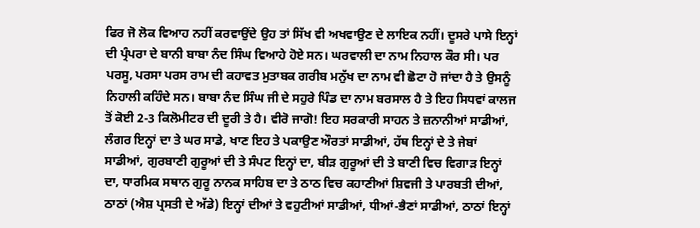ਫਿਰ ਜੋ ਲੋਕ ਵਿਆਹ ਨਹੀਂ ਕਰਵਾਉਂਦੇ ਉਹ ਤਾਂ ਸਿੱਖ ਵੀ ਅਖਵਾਉਣ ਦੇ ਲਾਇਕ ਨਹੀਂ। ਦੂਸਰੇ ਪਾਸੇ ਇਨ੍ਹਾਂ ਦੀ ਪ੍ਰੰਪਰਾ ਦੇ ਬਾਨੀ ਬਾਬਾ ਨੰਦ ਸਿੰਘ ਵਿਆਹੇ ਹੋਏ ਸਨ। ਘਰਵਾਲੀ ਦਾ ਨਾਮ ਨਿਹਾਲ ਕੌਰ ਸੀ। ਪਰ ਪਰਸੂ, ਪਰਸਾ ਪਰਸ ਰਾਮ ਦੀ ਕਹਾਵਤ ਮੁਤਾਬਕ ਗਰੀਬ ਮਨੁੱਖ ਦਾ ਨਾਮ ਵੀ ਛੋਟਾ ਹੋ ਜਾਂਦਾ ਹੈ ਤੇ ਉਸਨੂੰ ਨਿਹਾਲੀ ਕਹਿੰਦੇ ਸਨ। ਬਾਬਾ ਨੰਦ ਸਿੰਘ ਜੀ ਦੇ ਸਹੁਰੇ ਪਿੰਡ ਦਾ ਨਾਮ ਬਰਸਾਲ ਹੈ ਤੇ ਇਹ ਸਿਧਵਾਂ ਕਾਲਜ ਤੋਂ ਕੋਈ 2-3 ਕਿਲੋਮੀਟਰ ਦੀ ਦੂਰੀ ਤੇ ਹੈ। ਵੀਰੋ ਜਾਗੋ! ਇਹ ਸਰਕਾਰੀ ਸਾਹਨ ਤੇ ਜ਼ਨਾਨੀਆਂ ਸਾਡੀਆਂ, ਲੰਗਰ ਇਨ੍ਹਾਂ ਦਾ ਤੇ ਘਰ ਸਾਡੇ, ਖਾਣ ਇਹ ਤੇ ਪਕਾਉਣ ਔਰਤਾਂ ਸਾਡੀਆਂ, ਹੱਥ ਇਨ੍ਹਾਂ ਦੇ ਤੇ ਜੇਬਾਂ ਸਾਡੀਆਂ, ਗੁਰਬਾਣੀ ਗੁਰੂਆਂ ਦੀ ਤੇ ਸੰਪਟ ਇਨ੍ਹਾਂ ਦਾ, ਬੀੜ ਗੁਰੂਆਂ ਦੀ ਤੇ ਬਾਣੀ ਵਿਚ ਵਿਗਾੜ ਇਨ੍ਹਾਂ ਦਾ, ਧਾਰਮਿਕ ਸਥਾਨ ਗੁਰੂ ਨਾਨਕ ਸਾਹਿਬ ਦਾ ਤੇ ਠਾਠ ਵਿਚ ਕਹਾਣੀਆਂ ਸ਼ਿਵਜੀ ਤੇ ਪਾਰਬਤੀ ਦੀਆਂ, ਠਾਠਾਂ (ਐਸ਼ ਪ੍ਰਸਤੀ ਦੇ ਅੱਡੇ) ਇਨ੍ਹਾਂ ਦੀਆਂ ਤੇ ਵਹੁਟੀਆਂ ਸਾਡੀਆਂ, ਧੀਆਂ-ਭੈਣਾਂ ਸਾਡੀਆਂ, ਠਾਠਾਂ ਇਨ੍ਹਾਂ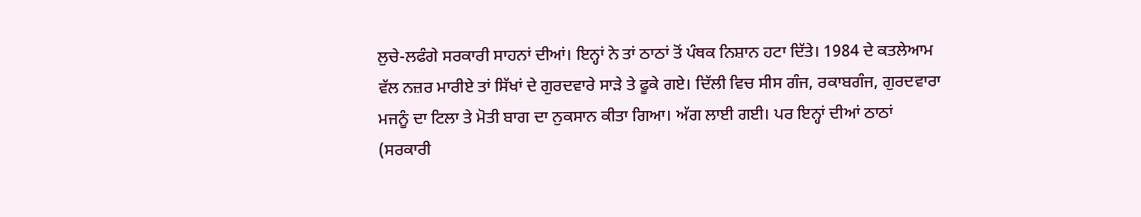ਲੁਚੇ-ਲਫੰਗੇ ਸਰਕਾਰੀ ਸਾਹਨਾਂ ਦੀਆਂ। ਇਨ੍ਹਾਂ ਨੇ ਤਾਂ ਠਾਠਾਂ ਤੋਂ ਪੰਥਕ ਨਿਸ਼ਾਨ ਹਟਾ ਦਿੱਤੇ। 1984 ਦੇ ਕਤਲੇਆਮ ਵੱਲ ਨਜ਼ਰ ਮਾਰੀਏ ਤਾਂ ਸਿੱਖਾਂ ਦੇ ਗੁਰਦਵਾਰੇ ਸਾੜੇ ਤੇ ਫੂਕੇ ਗਏ। ਦਿੱਲੀ ਵਿਚ ਸੀਸ ਗੰਜ, ਰਕਾਬਗੰਜ, ਗੁਰਦਵਾਰਾ ਮਜਨੂੰ ਦਾ ਟਿਲਾ ਤੇ ਮੋਤੀ ਬਾਗ ਦਾ ਨੁਕਸਾਨ ਕੀਤਾ ਗਿਆ। ਅੱਗ ਲਾਈ ਗਈ। ਪਰ ਇਨ੍ਹਾਂ ਦੀਆਂ ਠਾਠਾਂ (ਸਰਕਾਰੀ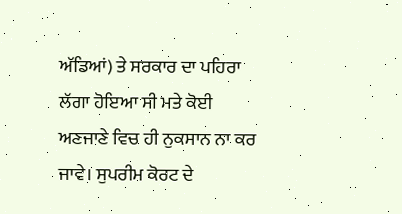ਅੱਡਿਆਂ) ਤੇ ਸਰਕਾਰ ਦਾ ਪਹਿਰਾ ਲੱਗਾ ਹੋਇਆ ਸੀ ਮਤੇ ਕੋਈ ਅਣਜਾਣੇ ਵਿਚ ਹੀ ਨੁਕਸਾਨ ਨਾ ਕਰ ਜਾਵੇ। ਸੁਪਰੀਮ ਕੋਰਟ ਦੇ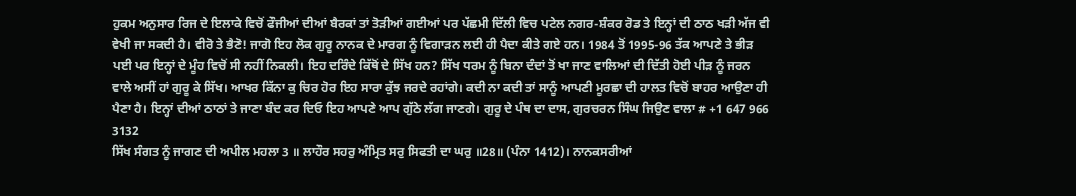ਹੁਕਮ ਅਨੁਸਾਰ ਰਿਜ ਦੇ ਇਲਾਕੇ ਵਿਚੋਂ ਫੌਜੀਆਂ ਦੀਆਂ ਬੈਰਕਾਂ ਤਾਂ ਤੋੜੀਆਂ ਗਈਆਂ ਪਰ ਪੱਛਮੀ ਦਿੱਲੀ ਵਿਚ ਪਟੇਲ ਨਗਰ-ਸ਼ੰਕਰ ਰੋਡ ਤੇ ਇਨ੍ਹਾਂ ਦੀ ਠਾਠ ਖੜੀ ਅੱਜ ਵੀ ਵੇਖੀ ਜਾ ਸਕਦੀ ਹੈ। ਵੀਰੋ ਤੇ ਭੈਣੋ! ਜਾਗੋ ਇਹ ਲੋਕ ਗੁਰੂ ਨਾਨਕ ਦੇ ਮਾਰਗ ਨੂੰ ਵਿਗਾੜਨ ਲਈ ਹੀ ਪੈਦਾ ਕੀਤੇ ਗਏ ਹਨ। 1984 ਤੋਂ 1995-96 ਤੱਕ ਆਪਣੇ ਤੇ ਭੀੜ ਪਈ ਪਰ ਇਨ੍ਹਾਂ ਦੇ ਮੂੰਹ ਵਿਚੋਂ ਸੀ ਨਹੀਂ ਨਿਕਲੀ। ਇਹ ਦਰਿੰਦੇ ਕਿੱਥੋਂ ਦੇ ਸਿੱਖ ਹਨ? ਸਿੱਖ ਧਰਮ ਨੂੰ ਬਿਨਾ ਦੰਦਾਂ ਤੋਂ ਖਾ ਜਾਣ ਵਾਲਿਆਂ ਦੀ ਦਿੱਤੀ ਹੋਈ ਪੀੜ ਨੂੰ ਜਰਨ ਵਾਲੇ ਅਸੀਂ ਹਾਂ ਗੁਰੂ ਕੇ ਸਿੱਖ। ਆਖਰ ਕਿੱਨਾ ਕੁ ਚਿਰ ਹੋਰ ਇਹ ਸਾਰਾ ਕੁੱਝ ਜਰਦੇ ਰਹਾਂਗੇ। ਕਦੀ ਨਾ ਕਦੀ ਤਾਂ ਸਾਨੂੰ ਆਪਣੀ ਮੂਰਛਾ ਦੀ ਹਾਲਤ ਵਿਚੋਂ ਬਾਹਰ ਆਉਣਾ ਹੀ ਪੈਣਾ ਹੈ। ਇਨ੍ਹਾਂ ਦੀਆਂ ਠਾਠਾਂ ਤੇ ਜਾਣਾ ਬੰਦ ਕਰ ਦਿਓ ਇਹ ਆਪਣੇ ਆਪ ਗੁੱਠੇ ਲੱਗ ਜਾਣਗੇ। ਗੁਰੂ ਦੇ ਪੰਥ ਦਾ ਦਾਸ, ਗੁਰਚਰਨ ਸਿੰਘ ਜਿਉਣ ਵਾਲਾ # +1 647 966 3132
ਸਿੱਖ ਸੰਗਤ ਨੂੰ ਜਾਗਣ ਦੀ ਅਪੀਲ ਮਹਲਾ 3 ॥ ਲਾਹੌਰ ਸਹਰੁ ਅੰਮ੍ਰਿਤ ਸਰੁ ਸਿਫਤੀ ਦਾ ਘਰੁ ॥28॥ (ਪੰਨਾ 1412)। ਨਾਨਕਸਰੀਆਂ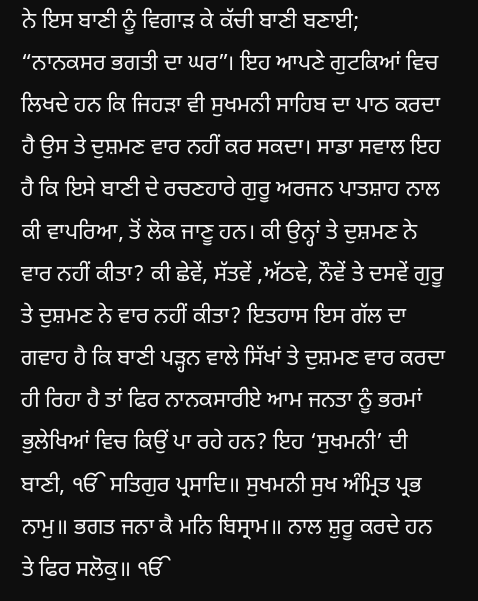ਨੇ ਇਸ ਬਾਣੀ ਨੂੰ ਵਿਗਾੜ ਕੇ ਕੱਚੀ ਬਾਣੀ ਬਣਾਈ; “ਨਾਨਕਸਰ ਭਗਤੀ ਦਾ ਘਰ”। ਇਹ ਆਪਣੇ ਗੁਟਕਿਆਂ ਵਿਚ ਲਿਖਦੇ ਹਨ ਕਿ ਜਿਹੜਾ ਵੀ ਸੁਖਮਨੀ ਸਾਹਿਬ ਦਾ ਪਾਠ ਕਰਦਾ ਹੈ ਉਸ ਤੇ ਦੁਸ਼ਮਣ ਵਾਰ ਨਹੀਂ ਕਰ ਸਕਦਾ। ਸਾਡਾ ਸਵਾਲ ਇਹ ਹੈ ਕਿ ਇਸੇ ਬਾਣੀ ਦੇ ਰਚਣਹਾਰੇ ਗੁਰੂ ਅਰਜਨ ਪਾਤਸ਼ਾਹ ਨਾਲ ਕੀ ਵਾਪਰਿਆ, ਤੋਂ ਲੋਕ ਜਾਣੂ ਹਨ। ਕੀ ਉਨ੍ਹਾਂ ਤੇ ਦੁਸ਼ਮਣ ਨੇ ਵਾਰ ਨਹੀਂ ਕੀਤਾ? ਕੀ ਛੇਵੇਂ, ਸੱਤਵੇਂ ,ਅੱਠਵੇ, ਨੌਵੇਂ ਤੇ ਦਸਵੇਂ ਗੁਰੂ ਤੇ ਦੁਸ਼ਮਣ ਨੇ ਵਾਰ ਨਹੀਂ ਕੀਤਾ? ਇਤਹਾਸ ਇਸ ਗੱਲ ਦਾ ਗਵਾਹ ਹੈ ਕਿ ਬਾਣੀ ਪੜ੍ਹਨ ਵਾਲੇ ਸਿੱਖਾਂ ਤੇ ਦੁਸ਼ਮਣ ਵਾਰ ਕਰਦਾ ਹੀ ਰਿਹਾ ਹੈ ਤਾਂ ਫਿਰ ਨਾਨਕਸਾਰੀਏ ਆਮ ਜਨਤਾ ਨੂੰ ਭਰਮਾਂ ਭੁਲੇਖਿਆਂ ਵਿਚ ਕਿਉਂ ਪਾ ਰਹੇ ਹਨ? ਇਹ ‘ਸੁਖਮਨੀ’ ਦੀ ਬਾਣੀ, ੴ ਸਤਿਗੁਰ ਪ੍ਰਸਾਦਿ॥ ਸੁਖਮਨੀ ਸੁਖ ਅੰਮ੍ਰਿਤ ਪ੍ਰਭ ਨਾਮੁ॥ ਭਗਤ ਜਨਾ ਕੈ ਮਨਿ ਬਿਸ੍ਰਾਮ॥ ਨਾਲ ਸ਼ੁਰੂ ਕਰਦੇ ਹਨ ਤੇ ਫਿਰ ਸਲੋਕੁ॥ ੴ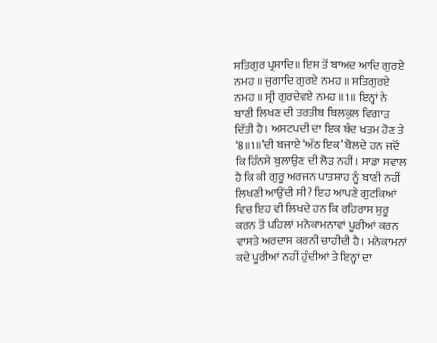ਸਤਿਗੁਰ ਪ੍ਰਸਾਦਿ॥ ਇਸ ਤੋਂ ਬਾਅਦ ਆਦਿ ਗੁਰਏ ਨਮਹ ॥ ਜੁਗਾਦਿ ਗੁਰਏ ਨਮਹ ॥ ਸਤਿਗੁਰਏ ਨਮਹ ॥ ਸ੍ਰੀ ਗੁਰਦੇਵਏ ਨਮਹ ॥1॥ ਇਨ੍ਹਾਂ ਨੇ ਬਾਣੀ ਲਿਖਣ ਦੀ ਤਰਤੀਬ ਬਿਲਕੁਲ ਵਿਗਾੜ ਦਿੱਤੀ ਹੈ। ਅਸਟਪਦੀ ਦਾ ਇਕ ਬੰਦ ਖਤਮ ਹੋਣ ਤੇ ‘8॥1॥’ਦੀ ਬਜਾਏ ‘ਅੱਠ ਇਕ’ ਬੋਲਦੇ ਹਨ ਜਦੋਂ ਕਿ ਹਿੰਨਸੇ ਬੁਲਾਉਣ ਦੀ ਲੋੜ ਨਹੀਂ। ਸਾਡਾ ਸਵਾਲ ਹੈ ਕਿ ਕੀ ਗੁਰੂ ਅਰਜਨ ਪਾਤਸ਼ਾਹ ਨੂੰ ਬਾਣੀ ਨਹੀਂ ਲਿਖਣੀ ਆਉਂਦੀ ਸੀ? ਇਹ ਆਪਣੇ ਗੁਟਕਿਆਂ ਵਿਚ ਇਹ ਵੀ ਲਿਖਦੇ ਹਨ ਕਿ ਰਹਿਰਾਸ ਸ਼ੁਰੂ ਕਰਨ ਤੋਂ ਪਹਿਲਾਂ ਮਨੋਕਾਮਨਾਵਾਂ ਪੂਰੀਆਂ ਕਰਨ ਵਾਸਤੇ ਅਰਦਾਸ ਕਰਨੀ ਚਾਹੀਦੀ ਹੈ। ਮਨੋਕਾਮਨਾਂ ਕਦੇ ਪੂਰੀਆਂ ਨਹੀਂ ਹੁੰਦੀਆਂ ਤੇ ਇਨ੍ਹਾਂ ਦਾ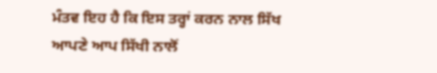ਮੰਤਵ ਇਹ ਹੈ ਕਿ ਇਸ ਤਰ੍ਹਾਂ ਕਰਨ ਨਾਲ ਸਿੱਖ ਆਪਣੇ ਆਪ ਸਿੱਖੀ ਨਾਲੋਂ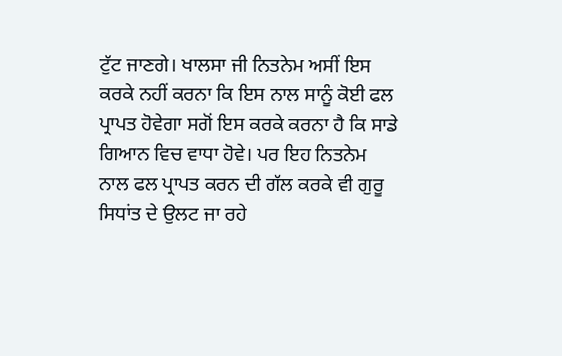ਟੁੱਟ ਜਾਣਗੇ। ਖਾਲਸਾ ਜੀ ਨਿਤਨੇਮ ਅਸੀਂ ਇਸ ਕਰਕੇ ਨਹੀਂ ਕਰਨਾ ਕਿ ਇਸ ਨਾਲ ਸਾਨੂੰ ਕੋਈ ਫਲ ਪ੍ਰਾਪਤ ਹੋਵੇਗਾ ਸਗੋਂ ਇਸ ਕਰਕੇ ਕਰਨਾ ਹੈ ਕਿ ਸਾਡੇ ਗਿਆਨ ਵਿਚ ਵਾਧਾ ਹੋਵੇ। ਪਰ ਇਹ ਨਿਤਨੇਮ ਨਾਲ ਫਲ ਪ੍ਰਾਪਤ ਕਰਨ ਦੀ ਗੱਲ ਕਰਕੇ ਵੀ ਗੁਰੂ ਸਿਧਾਂਤ ਦੇ ਉਲਟ ਜਾ ਰਹੇ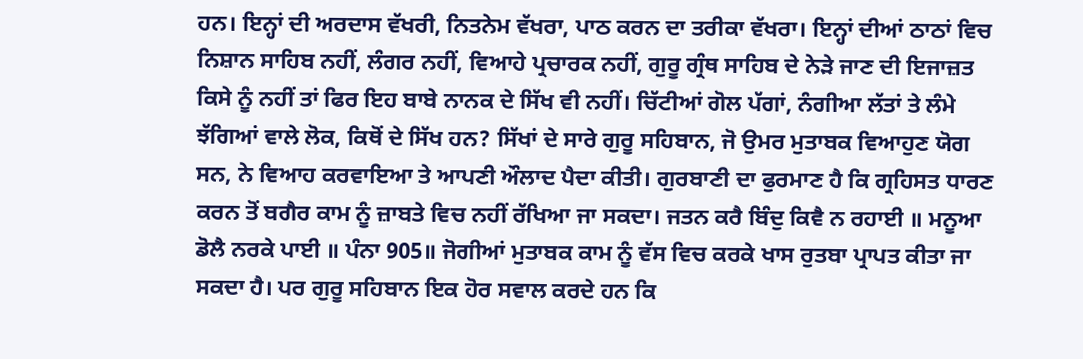ਹਨ। ਇਨ੍ਹਾਂ ਦੀ ਅਰਦਾਸ ਵੱਖਰੀ, ਨਿਤਨੇਮ ਵੱਖਰਾ, ਪਾਠ ਕਰਨ ਦਾ ਤਰੀਕਾ ਵੱਖਰਾ। ਇਨ੍ਹਾਂ ਦੀਆਂ ਠਾਠਾਂ ਵਿਚ ਨਿਸ਼ਾਨ ਸਾਹਿਬ ਨਹੀਂ, ਲੰਗਰ ਨਹੀਂ, ਵਿਆਹੇ ਪ੍ਰਚਾਰਕ ਨਹੀਂ, ਗੁਰੂ ਗ੍ਰੰਥ ਸਾਹਿਬ ਦੇ ਨੇੜੇ ਜਾਣ ਦੀ ਇਜਾਜ਼ਤ ਕਿਸੇ ਨੂੰ ਨਹੀਂ ਤਾਂ ਫਿਰ ਇਹ ਬਾਬੇ ਨਾਨਕ ਦੇ ਸਿੱਖ ਵੀ ਨਹੀਂ। ਚਿੱਟੀਆਂ ਗੋਲ ਪੱਗਾਂ, ਨੰਗੀਆ ਲੱਤਾਂ ਤੇ ਲੰਮੇ ਝੱਗਿਆਂ ਵਾਲੇ ਲੋਕ, ਕਿਥੋਂ ਦੇ ਸਿੱਖ ਹਨ? ਸਿੱਖਾਂ ਦੇ ਸਾਰੇ ਗੁਰੂ ਸਹਿਬਾਨ, ਜੋ ਉਮਰ ਮੁਤਾਬਕ ਵਿਆਹੁਣ ਯੋਗ ਸਨ, ਨੇ ਵਿਆਹ ਕਰਵਾਇਆ ਤੇ ਆਪਣੀ ਔਲਾਦ ਪੈਦਾ ਕੀਤੀ। ਗੁਰਬਾਣੀ ਦਾ ਫੁਰਮਾਣ ਹੈ ਕਿ ਗ੍ਰਹਿਸਤ ਧਾਰਣ ਕਰਨ ਤੋਂ ਬਗੈਰ ਕਾਮ ਨੂੰ ਜ਼ਾਬਤੇ ਵਿਚ ਨਹੀਂ ਰੱਖਿਆ ਜਾ ਸਕਦਾ। ਜਤਨ ਕਰੈ ਬਿੰਦੁ ਕਿਵੈ ਨ ਰਹਾਈ ॥ ਮਨੂਆ ਡੋਲੈ ਨਰਕੇ ਪਾਈ ॥ ਪੰਨਾ 905॥ ਜੋਗੀਆਂ ਮੁਤਾਬਕ ਕਾਮ ਨੂੰ ਵੱਸ ਵਿਚ ਕਰਕੇ ਖਾਸ ਰੁਤਬਾ ਪ੍ਰਾਪਤ ਕੀਤਾ ਜਾ ਸਕਦਾ ਹੈ। ਪਰ ਗੁਰੂ ਸਹਿਬਾਨ ਇਕ ਹੋਰ ਸਵਾਲ ਕਰਦੇ ਹਨ ਕਿ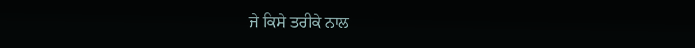ਜੇ ਕਿਸੇ ਤਰੀਕੇ ਨਾਲ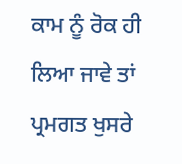ਕਾਮ ਨੂੰ ਰੋਕ ਹੀ ਲਿਆ ਜਾਵੇ ਤਾਂ ਪ੍ਰਮਗਤ ਖੁਸਰੇ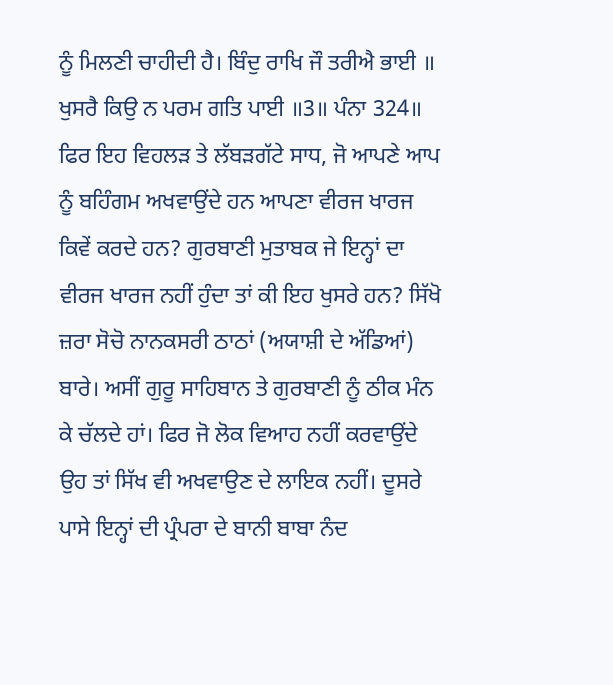ਨੂੰ ਮਿਲਣੀ ਚਾਹੀਦੀ ਹੈ। ਬਿੰਦੁ ਰਾਖਿ ਜੌ ਤਰੀਐ ਭਾਈ ॥ ਖੁਸਰੈ ਕਿਉ ਨ ਪਰਮ ਗਤਿ ਪਾਈ ॥3॥ ਪੰਨਾ 324॥ ਫਿਰ ਇਹ ਵਿਹਲੜ ਤੇ ਲੱਬੜਗੱਟੇ ਸਾਧ, ਜੋ ਆਪਣੇ ਆਪ ਨੂੰ ਬਹਿੰਗਮ ਅਖਵਾਉਂਦੇ ਹਨ ਆਪਣਾ ਵੀਰਜ ਖਾਰਜ ਕਿਵੇਂ ਕਰਦੇ ਹਨ? ਗੁਰਬਾਣੀ ਮੁਤਾਬਕ ਜੇ ਇਨ੍ਹਾਂ ਦਾ ਵੀਰਜ ਖਾਰਜ ਨਹੀਂ ਹੁੰਦਾ ਤਾਂ ਕੀ ਇਹ ਖੁਸਰੇ ਹਨ? ਸਿੱਖੋ ਜ਼ਰਾ ਸੋਚੋ ਨਾਨਕਸਰੀ ਠਾਠਾਂ (ਅਯਾਸ਼ੀ ਦੇ ਅੱਡਿਆਂ) ਬਾਰੇ। ਅਸੀਂ ਗੁਰੂ ਸਾਹਿਬਾਨ ਤੇ ਗੁਰਬਾਣੀ ਨੂੰ ਠੀਕ ਮੰਨ ਕੇ ਚੱਲਦੇ ਹਾਂ। ਫਿਰ ਜੋ ਲੋਕ ਵਿਆਹ ਨਹੀਂ ਕਰਵਾਉਂਦੇ ਉਹ ਤਾਂ ਸਿੱਖ ਵੀ ਅਖਵਾਉਣ ਦੇ ਲਾਇਕ ਨਹੀਂ। ਦੂਸਰੇ ਪਾਸੇ ਇਨ੍ਹਾਂ ਦੀ ਪ੍ਰੰਪਰਾ ਦੇ ਬਾਨੀ ਬਾਬਾ ਨੰਦ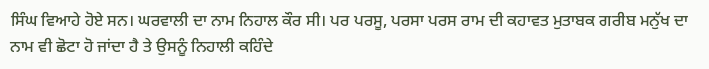ਸਿੰਘ ਵਿਆਹੇ ਹੋਏ ਸਨ। ਘਰਵਾਲੀ ਦਾ ਨਾਮ ਨਿਹਾਲ ਕੌਰ ਸੀ। ਪਰ ਪਰਸੂ, ਪਰਸਾ ਪਰਸ ਰਾਮ ਦੀ ਕਹਾਵਤ ਮੁਤਾਬਕ ਗਰੀਬ ਮਨੁੱਖ ਦਾ ਨਾਮ ਵੀ ਛੋਟਾ ਹੋ ਜਾਂਦਾ ਹੈ ਤੇ ਉਸਨੂੰ ਨਿਹਾਲੀ ਕਹਿੰਦੇ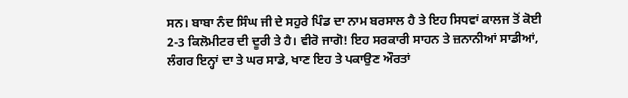ਸਨ। ਬਾਬਾ ਨੰਦ ਸਿੰਘ ਜੀ ਦੇ ਸਹੁਰੇ ਪਿੰਡ ਦਾ ਨਾਮ ਬਰਸਾਲ ਹੈ ਤੇ ਇਹ ਸਿਧਵਾਂ ਕਾਲਜ ਤੋਂ ਕੋਈ 2-3 ਕਿਲੋਮੀਟਰ ਦੀ ਦੂਰੀ ਤੇ ਹੈ। ਵੀਰੋ ਜਾਗੋ! ਇਹ ਸਰਕਾਰੀ ਸਾਹਨ ਤੇ ਜ਼ਨਾਨੀਆਂ ਸਾਡੀਆਂ, ਲੰਗਰ ਇਨ੍ਹਾਂ ਦਾ ਤੇ ਘਰ ਸਾਡੇ, ਖਾਣ ਇਹ ਤੇ ਪਕਾਉਣ ਔਰਤਾਂ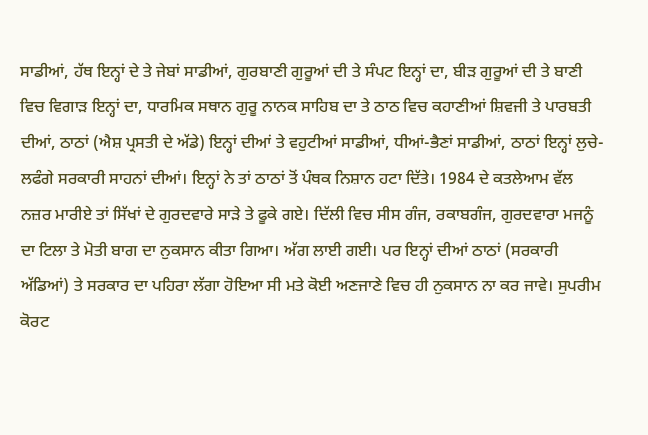ਸਾਡੀਆਂ, ਹੱਥ ਇਨ੍ਹਾਂ ਦੇ ਤੇ ਜੇਬਾਂ ਸਾਡੀਆਂ, ਗੁਰਬਾਣੀ ਗੁਰੂਆਂ ਦੀ ਤੇ ਸੰਪਟ ਇਨ੍ਹਾਂ ਦਾ, ਬੀੜ ਗੁਰੂਆਂ ਦੀ ਤੇ ਬਾਣੀ ਵਿਚ ਵਿਗਾੜ ਇਨ੍ਹਾਂ ਦਾ, ਧਾਰਮਿਕ ਸਥਾਨ ਗੁਰੂ ਨਾਨਕ ਸਾਹਿਬ ਦਾ ਤੇ ਠਾਠ ਵਿਚ ਕਹਾਣੀਆਂ ਸ਼ਿਵਜੀ ਤੇ ਪਾਰਬਤੀ ਦੀਆਂ, ਠਾਠਾਂ (ਐਸ਼ ਪ੍ਰਸਤੀ ਦੇ ਅੱਡੇ) ਇਨ੍ਹਾਂ ਦੀਆਂ ਤੇ ਵਹੁਟੀਆਂ ਸਾਡੀਆਂ, ਧੀਆਂ-ਭੈਣਾਂ ਸਾਡੀਆਂ, ਠਾਠਾਂ ਇਨ੍ਹਾਂ ਲੁਚੇ-ਲਫੰਗੇ ਸਰਕਾਰੀ ਸਾਹਨਾਂ ਦੀਆਂ। ਇਨ੍ਹਾਂ ਨੇ ਤਾਂ ਠਾਠਾਂ ਤੋਂ ਪੰਥਕ ਨਿਸ਼ਾਨ ਹਟਾ ਦਿੱਤੇ। 1984 ਦੇ ਕਤਲੇਆਮ ਵੱਲ ਨਜ਼ਰ ਮਾਰੀਏ ਤਾਂ ਸਿੱਖਾਂ ਦੇ ਗੁਰਦਵਾਰੇ ਸਾੜੇ ਤੇ ਫੂਕੇ ਗਏ। ਦਿੱਲੀ ਵਿਚ ਸੀਸ ਗੰਜ, ਰਕਾਬਗੰਜ, ਗੁਰਦਵਾਰਾ ਮਜਨੂੰ ਦਾ ਟਿਲਾ ਤੇ ਮੋਤੀ ਬਾਗ ਦਾ ਨੁਕਸਾਨ ਕੀਤਾ ਗਿਆ। ਅੱਗ ਲਾਈ ਗਈ। ਪਰ ਇਨ੍ਹਾਂ ਦੀਆਂ ਠਾਠਾਂ (ਸਰਕਾਰੀ ਅੱਡਿਆਂ) ਤੇ ਸਰਕਾਰ ਦਾ ਪਹਿਰਾ ਲੱਗਾ ਹੋਇਆ ਸੀ ਮਤੇ ਕੋਈ ਅਣਜਾਣੇ ਵਿਚ ਹੀ ਨੁਕਸਾਨ ਨਾ ਕਰ ਜਾਵੇ। ਸੁਪਰੀਮ ਕੋਰਟ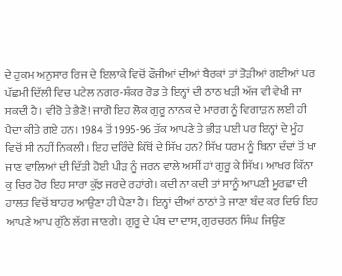ਦੇ ਹੁਕਮ ਅਨੁਸਾਰ ਰਿਜ ਦੇ ਇਲਾਕੇ ਵਿਚੋਂ ਫੌਜੀਆਂ ਦੀਆਂ ਬੈਰਕਾਂ ਤਾਂ ਤੋੜੀਆਂ ਗਈਆਂ ਪਰ ਪੱਛਮੀ ਦਿੱਲੀ ਵਿਚ ਪਟੇਲ ਨਗਰ-ਸ਼ੰਕਰ ਰੋਡ ਤੇ ਇਨ੍ਹਾਂ ਦੀ ਠਾਠ ਖੜੀ ਅੱਜ ਵੀ ਵੇਖੀ ਜਾ ਸਕਦੀ ਹੈ। ਵੀਰੋ ਤੇ ਭੈਣੋ! ਜਾਗੋ ਇਹ ਲੋਕ ਗੁਰੂ ਨਾਨਕ ਦੇ ਮਾਰਗ ਨੂੰ ਵਿਗਾੜਨ ਲਈ ਹੀ ਪੈਦਾ ਕੀਤੇ ਗਏ ਹਨ। 1984 ਤੋਂ 1995-96 ਤੱਕ ਆਪਣੇ ਤੇ ਭੀੜ ਪਈ ਪਰ ਇਨ੍ਹਾਂ ਦੇ ਮੂੰਹ ਵਿਚੋਂ ਸੀ ਨਹੀਂ ਨਿਕਲੀ। ਇਹ ਦਰਿੰਦੇ ਕਿੱਥੋਂ ਦੇ ਸਿੱਖ ਹਨ? ਸਿੱਖ ਧਰਮ ਨੂੰ ਬਿਨਾ ਦੰਦਾਂ ਤੋਂ ਖਾ ਜਾਣ ਵਾਲਿਆਂ ਦੀ ਦਿੱਤੀ ਹੋਈ ਪੀੜ ਨੂੰ ਜਰਨ ਵਾਲੇ ਅਸੀਂ ਹਾਂ ਗੁਰੂ ਕੇ ਸਿੱਖ। ਆਖਰ ਕਿੱਨਾ ਕੁ ਚਿਰ ਹੋਰ ਇਹ ਸਾਰਾ ਕੁੱਝ ਜਰਦੇ ਰਹਾਂਗੇ। ਕਦੀ ਨਾ ਕਦੀ ਤਾਂ ਸਾਨੂੰ ਆਪਣੀ ਮੂਰਛਾ ਦੀ ਹਾਲਤ ਵਿਚੋਂ ਬਾਹਰ ਆਉਣਾ ਹੀ ਪੈਣਾ ਹੈ। ਇਨ੍ਹਾਂ ਦੀਆਂ ਠਾਠਾਂ ਤੇ ਜਾਣਾ ਬੰਦ ਕਰ ਦਿਓ ਇਹ ਆਪਣੇ ਆਪ ਗੁੱਠੇ ਲੱਗ ਜਾਣਗੇ। ਗੁਰੂ ਦੇ ਪੰਥ ਦਾ ਦਾਸ, ਗੁਰਚਰਨ ਸਿੰਘ ਜਿਉਣ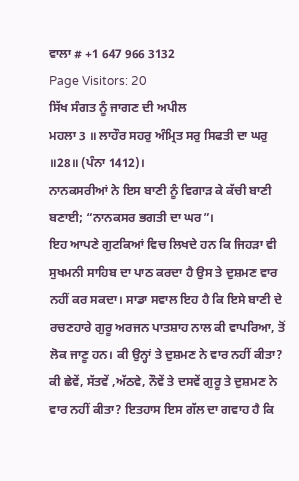ਵਾਲਾ # +1 647 966 3132
Page Visitors: 20
ਸਿੱਖ ਸੰਗਤ ਨੂੰ ਜਾਗਣ ਦੀ ਅਪੀਲ
ਮਹਲਾ 3 ॥ ਲਾਹੌਰ ਸਹਰੁ ਅੰਮ੍ਰਿਤ ਸਰੁ ਸਿਫਤੀ ਦਾ ਘਰੁ ॥28॥ (ਪੰਨਾ 1412)।
ਨਾਨਕਸਰੀਆਂ ਨੇ ਇਸ ਬਾਣੀ ਨੂੰ ਵਿਗਾੜ ਕੇ ਕੱਚੀ ਬਾਣੀ ਬਣਾਈ; “ਨਾਨਕਸਰ ਭਗਤੀ ਦਾ ਘਰ”।
ਇਹ ਆਪਣੇ ਗੁਟਕਿਆਂ ਵਿਚ ਲਿਖਦੇ ਹਨ ਕਿ ਜਿਹੜਾ ਵੀ ਸੁਖਮਨੀ ਸਾਹਿਬ ਦਾ ਪਾਠ ਕਰਦਾ ਹੈ ਉਸ ਤੇ ਦੁਸ਼ਮਣ ਵਾਰ ਨਹੀਂ ਕਰ ਸਕਦਾ। ਸਾਡਾ ਸਵਾਲ ਇਹ ਹੈ ਕਿ ਇਸੇ ਬਾਣੀ ਦੇ ਰਚਣਹਾਰੇ ਗੁਰੂ ਅਰਜਨ ਪਾਤਸ਼ਾਹ ਨਾਲ ਕੀ ਵਾਪਰਿਆ, ਤੋਂ ਲੋਕ ਜਾਣੂ ਹਨ। ਕੀ ਉਨ੍ਹਾਂ ਤੇ ਦੁਸ਼ਮਣ ਨੇ ਵਾਰ ਨਹੀਂ ਕੀਤਾ? ਕੀ ਛੇਵੇਂ, ਸੱਤਵੇਂ ,ਅੱਠਵੇ, ਨੌਵੇਂ ਤੇ ਦਸਵੇਂ ਗੁਰੂ ਤੇ ਦੁਸ਼ਮਣ ਨੇ ਵਾਰ ਨਹੀਂ ਕੀਤਾ? ਇਤਹਾਸ ਇਸ ਗੱਲ ਦਾ ਗਵਾਹ ਹੈ ਕਿ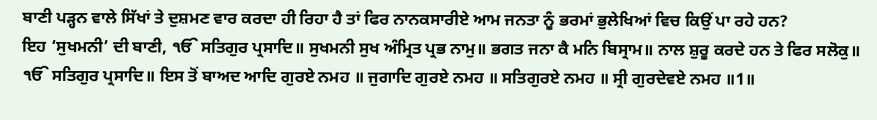ਬਾਣੀ ਪੜ੍ਹਨ ਵਾਲੇ ਸਿੱਖਾਂ ਤੇ ਦੁਸ਼ਮਣ ਵਾਰ ਕਰਦਾ ਹੀ ਰਿਹਾ ਹੈ ਤਾਂ ਫਿਰ ਨਾਨਕਸਾਰੀਏ ਆਮ ਜਨਤਾ ਨੂੰ ਭਰਮਾਂ ਭੁਲੇਖਿਆਂ ਵਿਚ ਕਿਉਂ ਪਾ ਰਹੇ ਹਨ?
ਇਹ ‘ਸੁਖਮਨੀ’ ਦੀ ਬਾਣੀ, ੴ ਸਤਿਗੁਰ ਪ੍ਰਸਾਦਿ॥ ਸੁਖਮਨੀ ਸੁਖ ਅੰਮ੍ਰਿਤ ਪ੍ਰਭ ਨਾਮੁ॥ ਭਗਤ ਜਨਾ ਕੈ ਮਨਿ ਬਿਸ੍ਰਾਮ॥ ਨਾਲ ਸ਼ੁਰੂ ਕਰਦੇ ਹਨ ਤੇ ਫਿਰ ਸਲੋਕੁ॥ ੴ ਸਤਿਗੁਰ ਪ੍ਰਸਾਦਿ॥ ਇਸ ਤੋਂ ਬਾਅਦ ਆਦਿ ਗੁਰਏ ਨਮਹ ॥ ਜੁਗਾਦਿ ਗੁਰਏ ਨਮਹ ॥ ਸਤਿਗੁਰਏ ਨਮਹ ॥ ਸ੍ਰੀ ਗੁਰਦੇਵਏ ਨਮਹ ॥1॥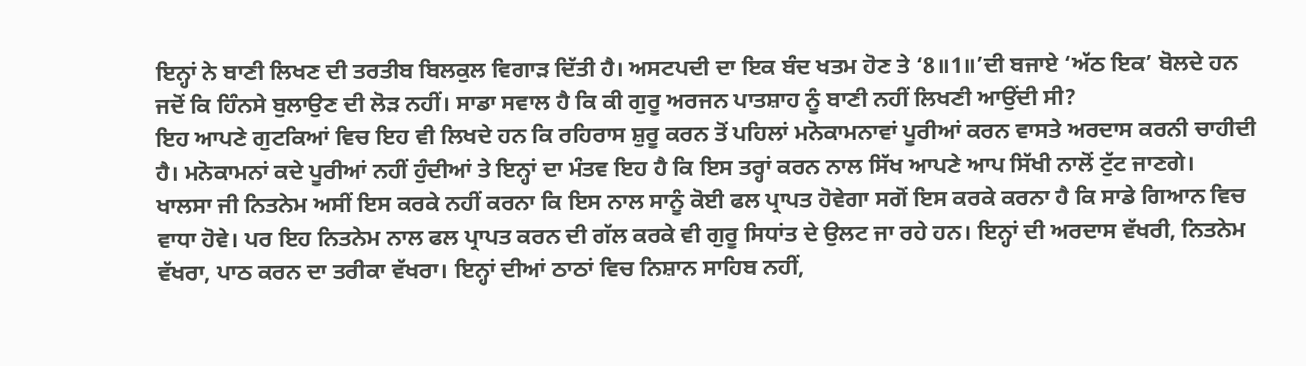ਇਨ੍ਹਾਂ ਨੇ ਬਾਣੀ ਲਿਖਣ ਦੀ ਤਰਤੀਬ ਬਿਲਕੁਲ ਵਿਗਾੜ ਦਿੱਤੀ ਹੈ। ਅਸਟਪਦੀ ਦਾ ਇਕ ਬੰਦ ਖਤਮ ਹੋਣ ਤੇ ‘8॥1॥’ਦੀ ਬਜਾਏ ‘ਅੱਠ ਇਕ’ ਬੋਲਦੇ ਹਨ ਜਦੋਂ ਕਿ ਹਿੰਨਸੇ ਬੁਲਾਉਣ ਦੀ ਲੋੜ ਨਹੀਂ। ਸਾਡਾ ਸਵਾਲ ਹੈ ਕਿ ਕੀ ਗੁਰੂ ਅਰਜਨ ਪਾਤਸ਼ਾਹ ਨੂੰ ਬਾਣੀ ਨਹੀਂ ਲਿਖਣੀ ਆਉਂਦੀ ਸੀ?
ਇਹ ਆਪਣੇ ਗੁਟਕਿਆਂ ਵਿਚ ਇਹ ਵੀ ਲਿਖਦੇ ਹਨ ਕਿ ਰਹਿਰਾਸ ਸ਼ੁਰੂ ਕਰਨ ਤੋਂ ਪਹਿਲਾਂ ਮਨੋਕਾਮਨਾਵਾਂ ਪੂਰੀਆਂ ਕਰਨ ਵਾਸਤੇ ਅਰਦਾਸ ਕਰਨੀ ਚਾਹੀਦੀ ਹੈ। ਮਨੋਕਾਮਨਾਂ ਕਦੇ ਪੂਰੀਆਂ ਨਹੀਂ ਹੁੰਦੀਆਂ ਤੇ ਇਨ੍ਹਾਂ ਦਾ ਮੰਤਵ ਇਹ ਹੈ ਕਿ ਇਸ ਤਰ੍ਹਾਂ ਕਰਨ ਨਾਲ ਸਿੱਖ ਆਪਣੇ ਆਪ ਸਿੱਖੀ ਨਾਲੋਂ ਟੁੱਟ ਜਾਣਗੇ।
ਖਾਲਸਾ ਜੀ ਨਿਤਨੇਮ ਅਸੀਂ ਇਸ ਕਰਕੇ ਨਹੀਂ ਕਰਨਾ ਕਿ ਇਸ ਨਾਲ ਸਾਨੂੰ ਕੋਈ ਫਲ ਪ੍ਰਾਪਤ ਹੋਵੇਗਾ ਸਗੋਂ ਇਸ ਕਰਕੇ ਕਰਨਾ ਹੈ ਕਿ ਸਾਡੇ ਗਿਆਨ ਵਿਚ ਵਾਧਾ ਹੋਵੇ। ਪਰ ਇਹ ਨਿਤਨੇਮ ਨਾਲ ਫਲ ਪ੍ਰਾਪਤ ਕਰਨ ਦੀ ਗੱਲ ਕਰਕੇ ਵੀ ਗੁਰੂ ਸਿਧਾਂਤ ਦੇ ਉਲਟ ਜਾ ਰਹੇ ਹਨ। ਇਨ੍ਹਾਂ ਦੀ ਅਰਦਾਸ ਵੱਖਰੀ, ਨਿਤਨੇਮ ਵੱਖਰਾ, ਪਾਠ ਕਰਨ ਦਾ ਤਰੀਕਾ ਵੱਖਰਾ। ਇਨ੍ਹਾਂ ਦੀਆਂ ਠਾਠਾਂ ਵਿਚ ਨਿਸ਼ਾਨ ਸਾਹਿਬ ਨਹੀਂ,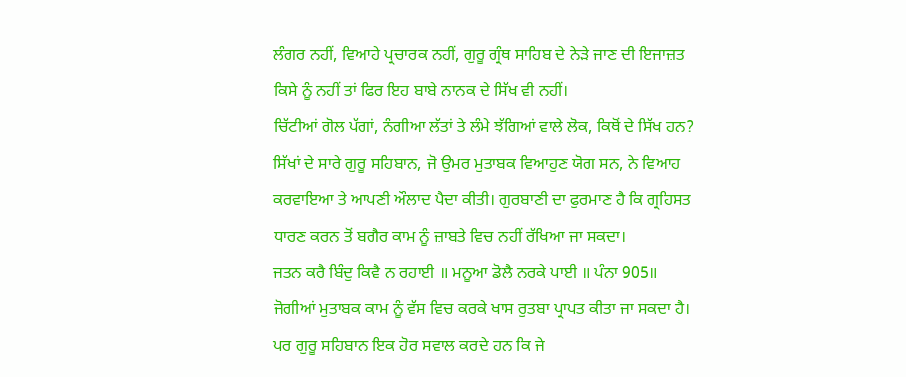ਲੰਗਰ ਨਹੀਂ, ਵਿਆਹੇ ਪ੍ਰਚਾਰਕ ਨਹੀਂ, ਗੁਰੂ ਗ੍ਰੰਥ ਸਾਹਿਬ ਦੇ ਨੇੜੇ ਜਾਣ ਦੀ ਇਜਾਜ਼ਤ ਕਿਸੇ ਨੂੰ ਨਹੀਂ ਤਾਂ ਫਿਰ ਇਹ ਬਾਬੇ ਨਾਨਕ ਦੇ ਸਿੱਖ ਵੀ ਨਹੀਂ।
ਚਿੱਟੀਆਂ ਗੋਲ ਪੱਗਾਂ, ਨੰਗੀਆ ਲੱਤਾਂ ਤੇ ਲੰਮੇ ਝੱਗਿਆਂ ਵਾਲੇ ਲੋਕ, ਕਿਥੋਂ ਦੇ ਸਿੱਖ ਹਨ?
ਸਿੱਖਾਂ ਦੇ ਸਾਰੇ ਗੁਰੂ ਸਹਿਬਾਨ, ਜੋ ਉਮਰ ਮੁਤਾਬਕ ਵਿਆਹੁਣ ਯੋਗ ਸਨ, ਨੇ ਵਿਆਹ ਕਰਵਾਇਆ ਤੇ ਆਪਣੀ ਔਲਾਦ ਪੈਦਾ ਕੀਤੀ। ਗੁਰਬਾਣੀ ਦਾ ਫੁਰਮਾਣ ਹੈ ਕਿ ਗ੍ਰਹਿਸਤ ਧਾਰਣ ਕਰਨ ਤੋਂ ਬਗੈਰ ਕਾਮ ਨੂੰ ਜ਼ਾਬਤੇ ਵਿਚ ਨਹੀਂ ਰੱਖਿਆ ਜਾ ਸਕਦਾ।
ਜਤਨ ਕਰੈ ਬਿੰਦੁ ਕਿਵੈ ਨ ਰਹਾਈ ॥ ਮਨੂਆ ਡੋਲੈ ਨਰਕੇ ਪਾਈ ॥ ਪੰਨਾ 905॥
ਜੋਗੀਆਂ ਮੁਤਾਬਕ ਕਾਮ ਨੂੰ ਵੱਸ ਵਿਚ ਕਰਕੇ ਖਾਸ ਰੁਤਬਾ ਪ੍ਰਾਪਤ ਕੀਤਾ ਜਾ ਸਕਦਾ ਹੈ। ਪਰ ਗੁਰੂ ਸਹਿਬਾਨ ਇਕ ਹੋਰ ਸਵਾਲ ਕਰਦੇ ਹਨ ਕਿ ਜੇ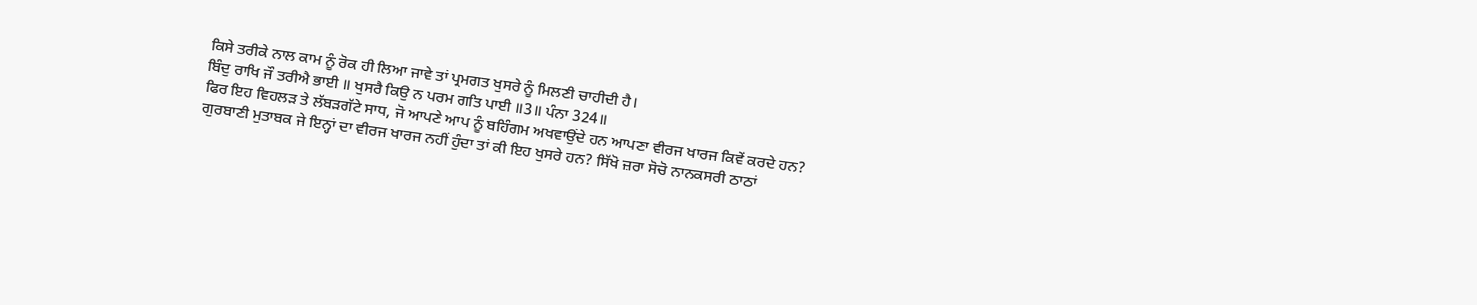ਕਿਸੇ ਤਰੀਕੇ ਨਾਲ ਕਾਮ ਨੂੰ ਰੋਕ ਹੀ ਲਿਆ ਜਾਵੇ ਤਾਂ ਪ੍ਰਮਗਤ ਖੁਸਰੇ ਨੂੰ ਮਿਲਣੀ ਚਾਹੀਦੀ ਹੈ।
ਬਿੰਦੁ ਰਾਖਿ ਜੌ ਤਰੀਐ ਭਾਈ ॥ ਖੁਸਰੈ ਕਿਉ ਨ ਪਰਮ ਗਤਿ ਪਾਈ ॥3॥ ਪੰਨਾ 324॥
ਫਿਰ ਇਹ ਵਿਹਲੜ ਤੇ ਲੱਬੜਗੱਟੇ ਸਾਧ, ਜੋ ਆਪਣੇ ਆਪ ਨੂੰ ਬਹਿੰਗਮ ਅਖਵਾਉਂਦੇ ਹਨ ਆਪਣਾ ਵੀਰਜ ਖਾਰਜ ਕਿਵੇਂ ਕਰਦੇ ਹਨ? ਗੁਰਬਾਣੀ ਮੁਤਾਬਕ ਜੇ ਇਨ੍ਹਾਂ ਦਾ ਵੀਰਜ ਖਾਰਜ ਨਹੀਂ ਹੁੰਦਾ ਤਾਂ ਕੀ ਇਹ ਖੁਸਰੇ ਹਨ? ਸਿੱਖੋ ਜ਼ਰਾ ਸੋਚੋ ਨਾਨਕਸਰੀ ਠਾਠਾਂ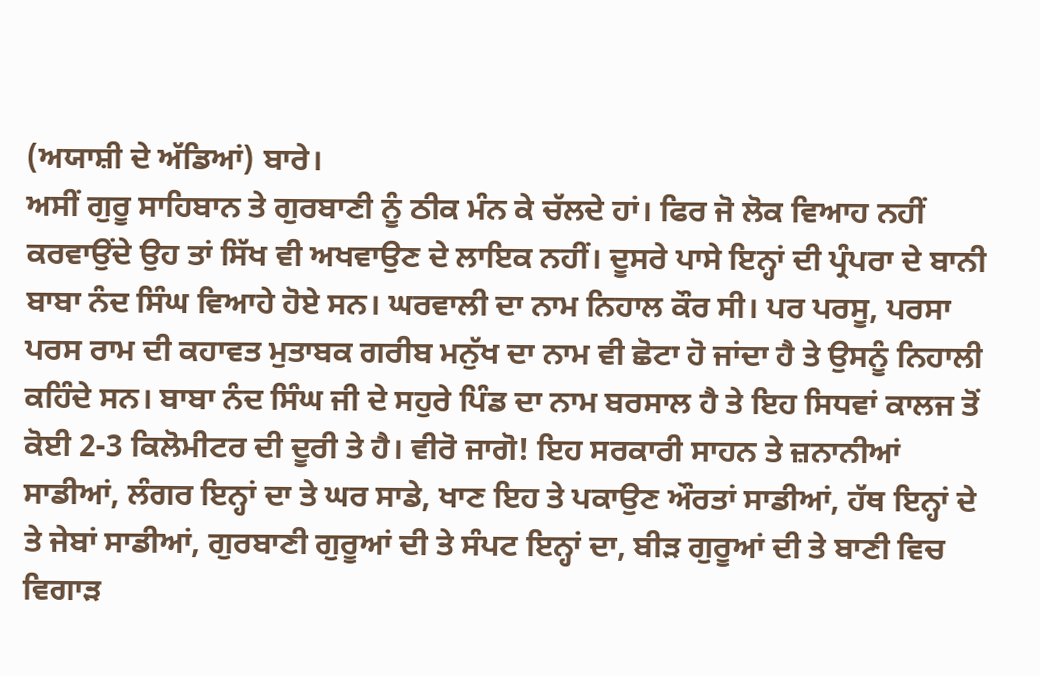(ਅਯਾਸ਼ੀ ਦੇ ਅੱਡਿਆਂ) ਬਾਰੇ।
ਅਸੀਂ ਗੁਰੂ ਸਾਹਿਬਾਨ ਤੇ ਗੁਰਬਾਣੀ ਨੂੰ ਠੀਕ ਮੰਨ ਕੇ ਚੱਲਦੇ ਹਾਂ। ਫਿਰ ਜੋ ਲੋਕ ਵਿਆਹ ਨਹੀਂ ਕਰਵਾਉਂਦੇ ਉਹ ਤਾਂ ਸਿੱਖ ਵੀ ਅਖਵਾਉਣ ਦੇ ਲਾਇਕ ਨਹੀਂ। ਦੂਸਰੇ ਪਾਸੇ ਇਨ੍ਹਾਂ ਦੀ ਪ੍ਰੰਪਰਾ ਦੇ ਬਾਨੀ ਬਾਬਾ ਨੰਦ ਸਿੰਘ ਵਿਆਹੇ ਹੋਏ ਸਨ। ਘਰਵਾਲੀ ਦਾ ਨਾਮ ਨਿਹਾਲ ਕੌਰ ਸੀ। ਪਰ ਪਰਸੂ, ਪਰਸਾ ਪਰਸ ਰਾਮ ਦੀ ਕਹਾਵਤ ਮੁਤਾਬਕ ਗਰੀਬ ਮਨੁੱਖ ਦਾ ਨਾਮ ਵੀ ਛੋਟਾ ਹੋ ਜਾਂਦਾ ਹੈ ਤੇ ਉਸਨੂੰ ਨਿਹਾਲੀ ਕਹਿੰਦੇ ਸਨ। ਬਾਬਾ ਨੰਦ ਸਿੰਘ ਜੀ ਦੇ ਸਹੁਰੇ ਪਿੰਡ ਦਾ ਨਾਮ ਬਰਸਾਲ ਹੈ ਤੇ ਇਹ ਸਿਧਵਾਂ ਕਾਲਜ ਤੋਂ ਕੋਈ 2-3 ਕਿਲੋਮੀਟਰ ਦੀ ਦੂਰੀ ਤੇ ਹੈ। ਵੀਰੋ ਜਾਗੋ! ਇਹ ਸਰਕਾਰੀ ਸਾਹਨ ਤੇ ਜ਼ਨਾਨੀਆਂ ਸਾਡੀਆਂ, ਲੰਗਰ ਇਨ੍ਹਾਂ ਦਾ ਤੇ ਘਰ ਸਾਡੇ, ਖਾਣ ਇਹ ਤੇ ਪਕਾਉਣ ਔਰਤਾਂ ਸਾਡੀਆਂ, ਹੱਥ ਇਨ੍ਹਾਂ ਦੇ ਤੇ ਜੇਬਾਂ ਸਾਡੀਆਂ, ਗੁਰਬਾਣੀ ਗੁਰੂਆਂ ਦੀ ਤੇ ਸੰਪਟ ਇਨ੍ਹਾਂ ਦਾ, ਬੀੜ ਗੁਰੂਆਂ ਦੀ ਤੇ ਬਾਣੀ ਵਿਚ ਵਿਗਾੜ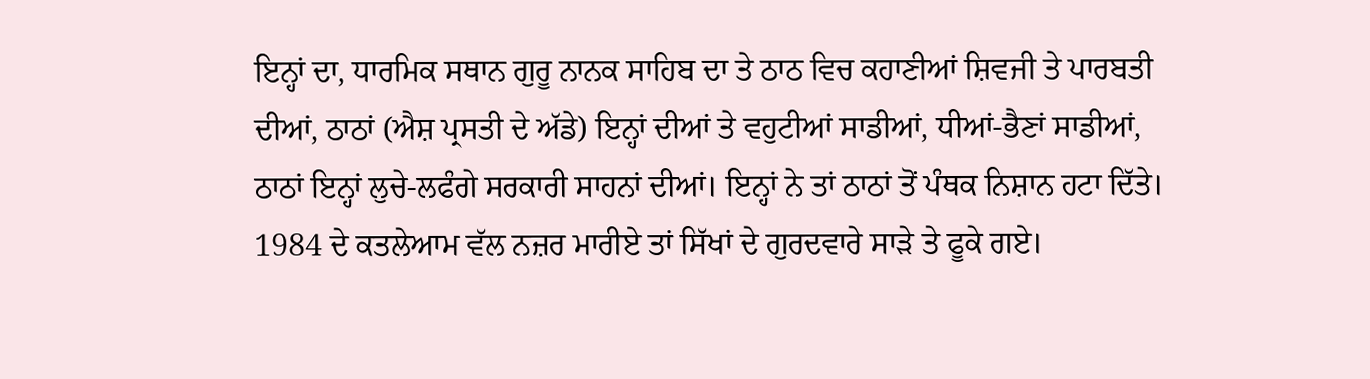ਇਨ੍ਹਾਂ ਦਾ, ਧਾਰਮਿਕ ਸਥਾਨ ਗੁਰੂ ਨਾਨਕ ਸਾਹਿਬ ਦਾ ਤੇ ਠਾਠ ਵਿਚ ਕਹਾਣੀਆਂ ਸ਼ਿਵਜੀ ਤੇ ਪਾਰਬਤੀ ਦੀਆਂ, ਠਾਠਾਂ (ਐਸ਼ ਪ੍ਰਸਤੀ ਦੇ ਅੱਡੇ) ਇਨ੍ਹਾਂ ਦੀਆਂ ਤੇ ਵਹੁਟੀਆਂ ਸਾਡੀਆਂ, ਧੀਆਂ-ਭੈਣਾਂ ਸਾਡੀਆਂ, ਠਾਠਾਂ ਇਨ੍ਹਾਂ ਲੁਚੇ-ਲਫੰਗੇ ਸਰਕਾਰੀ ਸਾਹਨਾਂ ਦੀਆਂ। ਇਨ੍ਹਾਂ ਨੇ ਤਾਂ ਠਾਠਾਂ ਤੋਂ ਪੰਥਕ ਨਿਸ਼ਾਨ ਹਟਾ ਦਿੱਤੇ।
1984 ਦੇ ਕਤਲੇਆਮ ਵੱਲ ਨਜ਼ਰ ਮਾਰੀਏ ਤਾਂ ਸਿੱਖਾਂ ਦੇ ਗੁਰਦਵਾਰੇ ਸਾੜੇ ਤੇ ਫੂਕੇ ਗਏ।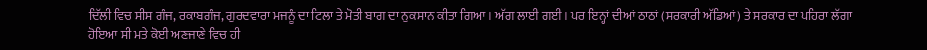ਦਿੱਲੀ ਵਿਚ ਸੀਸ ਗੰਜ, ਰਕਾਬਗੰਜ, ਗੁਰਦਵਾਰਾ ਮਜਨੂੰ ਦਾ ਟਿਲਾ ਤੇ ਮੋਤੀ ਬਾਗ ਦਾ ਨੁਕਸਾਨ ਕੀਤਾ ਗਿਆ। ਅੱਗ ਲਾਈ ਗਈ। ਪਰ ਇਨ੍ਹਾਂ ਦੀਆਂ ਠਾਠਾਂ (ਸਰਕਾਰੀ ਅੱਡਿਆਂ) ਤੇ ਸਰਕਾਰ ਦਾ ਪਹਿਰਾ ਲੱਗਾ ਹੋਇਆ ਸੀ ਮਤੇ ਕੋਈ ਅਣਜਾਣੇ ਵਿਚ ਹੀ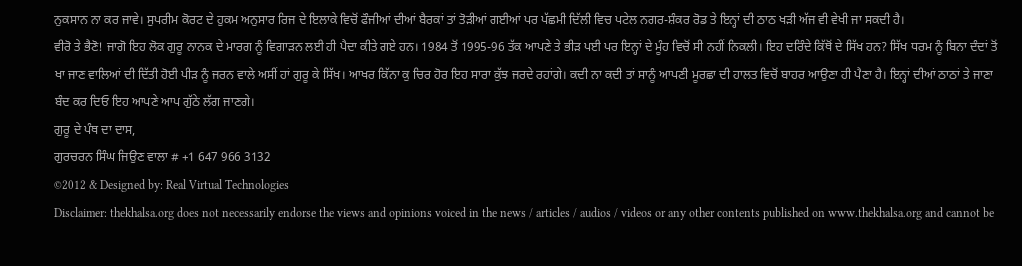ਨੁਕਸਾਨ ਨਾ ਕਰ ਜਾਵੇ। ਸੁਪਰੀਮ ਕੋਰਟ ਦੇ ਹੁਕਮ ਅਨੁਸਾਰ ਰਿਜ ਦੇ ਇਲਾਕੇ ਵਿਚੋਂ ਫੌਜੀਆਂ ਦੀਆਂ ਬੈਰਕਾਂ ਤਾਂ ਤੋੜੀਆਂ ਗਈਆਂ ਪਰ ਪੱਛਮੀ ਦਿੱਲੀ ਵਿਚ ਪਟੇਲ ਨਗਰ-ਸ਼ੰਕਰ ਰੋਡ ਤੇ ਇਨ੍ਹਾਂ ਦੀ ਠਾਠ ਖੜੀ ਅੱਜ ਵੀ ਵੇਖੀ ਜਾ ਸਕਦੀ ਹੈ।
ਵੀਰੋ ਤੇ ਭੈਣੋ! ਜਾਗੋ ਇਹ ਲੋਕ ਗੁਰੂ ਨਾਨਕ ਦੇ ਮਾਰਗ ਨੂੰ ਵਿਗਾੜਨ ਲਈ ਹੀ ਪੈਦਾ ਕੀਤੇ ਗਏ ਹਨ। 1984 ਤੋਂ 1995-96 ਤੱਕ ਆਪਣੇ ਤੇ ਭੀੜ ਪਈ ਪਰ ਇਨ੍ਹਾਂ ਦੇ ਮੂੰਹ ਵਿਚੋਂ ਸੀ ਨਹੀਂ ਨਿਕਲੀ। ਇਹ ਦਰਿੰਦੇ ਕਿੱਥੋਂ ਦੇ ਸਿੱਖ ਹਨ? ਸਿੱਖ ਧਰਮ ਨੂੰ ਬਿਨਾ ਦੰਦਾਂ ਤੋਂ ਖਾ ਜਾਣ ਵਾਲਿਆਂ ਦੀ ਦਿੱਤੀ ਹੋਈ ਪੀੜ ਨੂੰ ਜਰਨ ਵਾਲੇ ਅਸੀਂ ਹਾਂ ਗੁਰੂ ਕੇ ਸਿੱਖ। ਆਖਰ ਕਿੱਨਾ ਕੁ ਚਿਰ ਹੋਰ ਇਹ ਸਾਰਾ ਕੁੱਝ ਜਰਦੇ ਰਹਾਂਗੇ। ਕਦੀ ਨਾ ਕਦੀ ਤਾਂ ਸਾਨੂੰ ਆਪਣੀ ਮੂਰਛਾ ਦੀ ਹਾਲਤ ਵਿਚੋਂ ਬਾਹਰ ਆਉਣਾ ਹੀ ਪੈਣਾ ਹੈ। ਇਨ੍ਹਾਂ ਦੀਆਂ ਠਾਠਾਂ ਤੇ ਜਾਣਾ ਬੰਦ ਕਰ ਦਿਓ ਇਹ ਆਪਣੇ ਆਪ ਗੁੱਠੇ ਲੱਗ ਜਾਣਗੇ।
ਗੁਰੂ ਦੇ ਪੰਥ ਦਾ ਦਾਸ,
ਗੁਰਚਰਨ ਸਿੰਘ ਜਿਉਣ ਵਾਲਾ # +1 647 966 3132
©2012 & Designed by: Real Virtual Technologies
Disclaimer: thekhalsa.org does not necessarily endorse the views and opinions voiced in the news / articles / audios / videos or any other contents published on www.thekhalsa.org and cannot be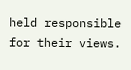held responsible for their views.